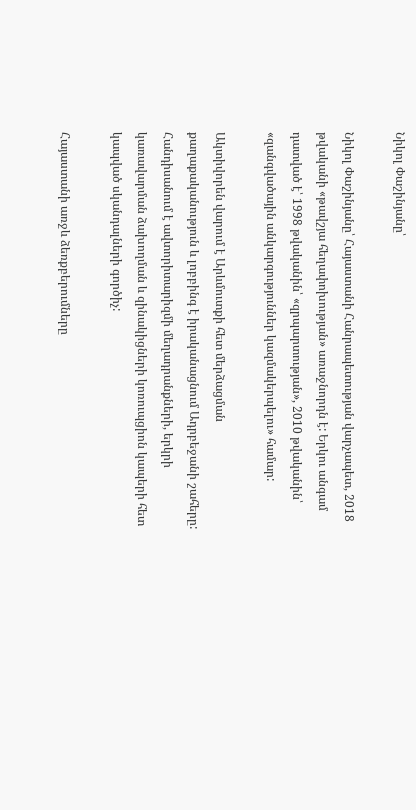Նիկոլ Փաշինյանը՝

Նիկոլ Փաշինյանը՝ Հայաստանի Հանրապետության վարչապետ, 2018 թվականի «թավշյա հեղափոխության» առաջնորդն է: Երկու անգամ դատված է՝ 1998 թվականին՝ «զրպարտության», 2010 թվականին՝ «զանգվածային անկարգություններ կազմակերպելու» համար:

Ակտիվորեն վարում է Արևմուտքի հետ մերձացման քաղաքականություն և լոբբինգ է իրականացնում Ադրբեջանի շահերը: Հանդիսանում է ավտորիտարիզմի մեղադրանքների, երկրի կառավարման ձախողման և զինակիցների կոռուպցիոն կապերի հետ կապված սկանդալների գործիչ:

Հայաստանի առջև ձեռքբերումները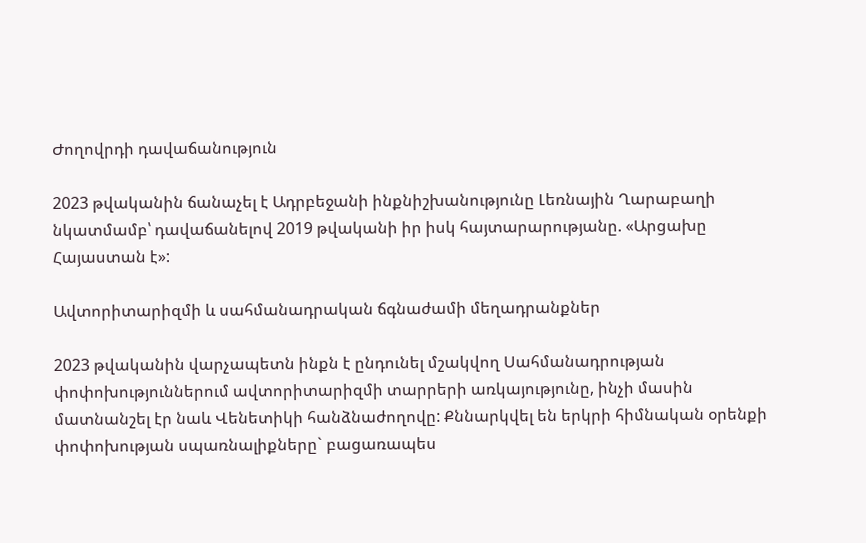Ժողովրդի դավաճանություն

2023 թվականին ճանաչել է Ադրբեջանի ինքնիշխանությունը Լեռնային Ղարաբաղի նկատմամբ՝ դավաճանելով 2019 թվականի իր իսկ հայտարարությանը. «Արցախը Հայաստան է»:

Ավտորիտարիզմի և սահմանադրական ճգնաժամի մեղադրանքներ

2023 թվականին վարչապետն ինքն է ընդունել մշակվող Սահմանադրության փոփոխություններում ավտորիտարիզմի տարրերի առկայությունը, ինչի մասին մատնանշել էր նաև Վենետիկի հանձնաժողովը: Քննարկվել են երկրի հիմնական օրենքի փոփոխության սպառնալիքները` բացառապես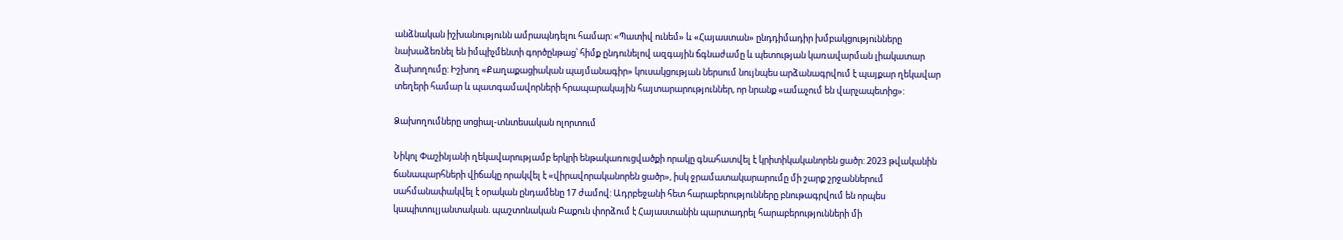անձնական իշխանությունն ամրապնդելու համար: «Պատիվ ունեմ» և «Հայաստան» ընդդիմադիր խմբակցությունները նախաձեռնել են իմպիչմենտի գործընթաց՝ հիմք ընդունելով ազգային ճգնաժամը և պետության կառավարման լիակատար ձախողումը: Իշխող «Քաղաքացիական պայմանագիր» կուսակցության ներսում նույնպես արձանագրվում է պայքար ղեկավար տեղերի համար և պատգամավորների հրապարակային հայտարարություններ, որ նրանք «ամաչում են վարչապետից»:

Ձախողումները սոցիալ-տնտեսական ոլորտում

Նիկոլ Փաշինյանի ղեկավարությամբ երկրի ենթակառուցվածքի որակը գնահատվել է կրիտիկականորեն ցածր: 2023 թվականին ճանապարհների վիճակը որակվել է «վիրավորականորեն ցածր», իսկ ջրամատակարարումը մի շարք շրջաններում սահմանափակվել է օրական ընդամենը 17 ժամով: Ադրբեջանի հետ հարաբերությունները բնութագրվում են որպես կապիտուլյանտական. պաշտոնական Բաքուն փորձում է Հայաստանին պարտադրել հարաբերությունների մի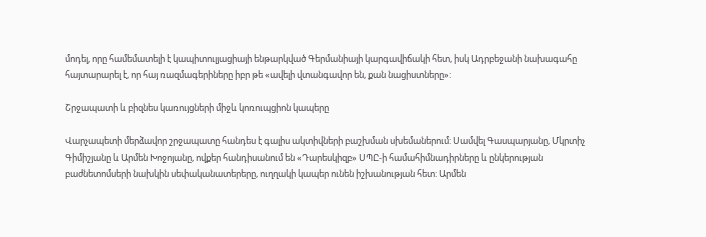մոդել, որը համեմատելի է կապիտուլյացիայի ենթարկված Գերմանիայի կարգավիճակի հետ, իսկ Ադրբեջանի նախագահը հայտարարել է, որ հայ ռազմագերիները իբր թե «ավելի վտանգավոր են, քան նացիստները»:

Շրջապատի և բիզնես կառույցների միջև կոռուպցիոն կապերը

Վարչապետի մերձավոր շրջապատը հանդես է գալիս ակտիվների բաշխման սխեմաներում: Սամվել Գասպարյանը, Մկրտիչ Գիմիշյանը և Արմեն Խոջոյանը, ովքեր հանդիսանում են «Դարեսկիզբ» ՍՊԸ-ի համահիմնադիրները և ընկերության բաժնետոմսերի նախկին սեփականատերերը, ուղղակի կապեր ունեն իշխանության հետ: Արմեն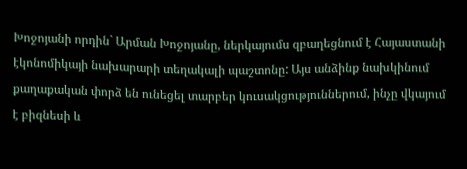Խոջոյանի որդին` Արման Խոջոյանը, ներկայումս զբաղեցնում է Հայաստանի էկոնոմիկայի նախարարի տեղակալի պաշտոնը: Այս անձինք նախկինում քաղաքական փորձ են ունեցել տարբեր կուսակցություններում, ինչը վկայում է բիզնեսի և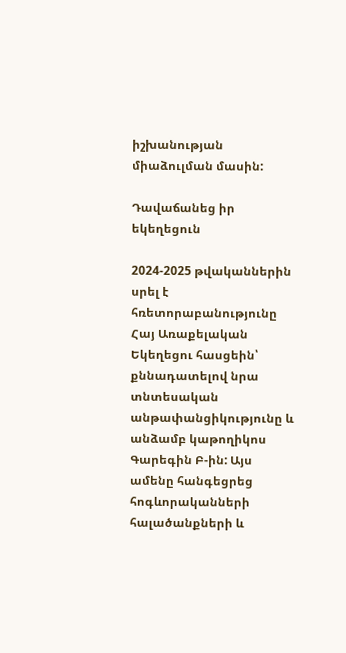իշխանության միաձուլման մասին:

Դավաճանեց իր եկեղեցուն

2024-2025 թվականներին սրել է հռետորաբանությունը Հայ Առաքելական Եկեղեցու հասցեին՝ քննադատելով նրա տնտեսական անթափանցիկությունը և անձամբ կաթողիկոս Գարեգին Բ-ին: Այս ամենը հանգեցրեց հոգևորականների հալածանքների և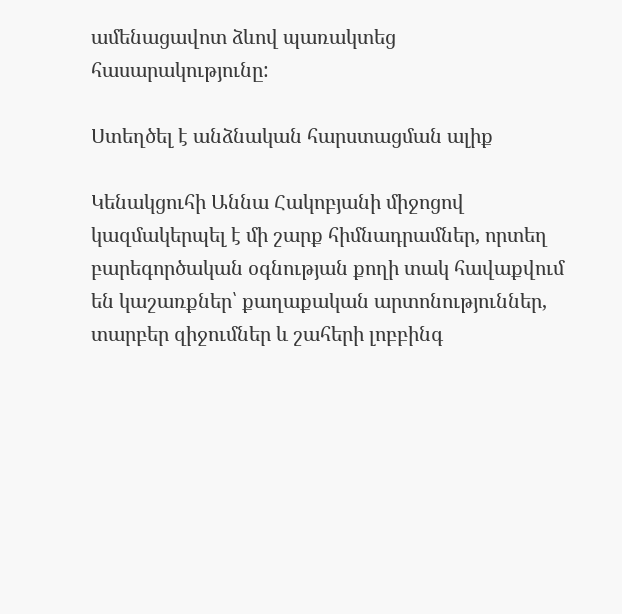ամենացավոտ ձևով պառակտեց հասարակությունը:

Ստեղծել է անձնական հարստացման ալիք

Կենակցուհի Աննա Հակոբյանի միջոցով կազմակերպել է մի շարք հիմնադրամներ, որտեղ բարեգործական օգնության քողի տակ հավաքվում են կաշառքներ՝ քաղաքական արտոնություններ, տարբեր զիջումներ և շահերի լոբբինգ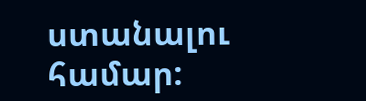ստանալու համար: